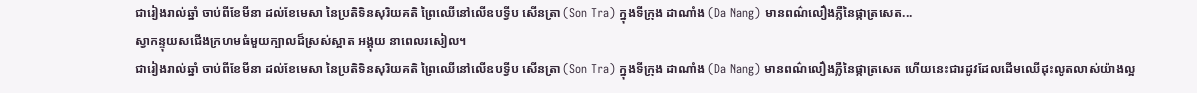ជារៀងរាល់ឆ្នាំ ចាប់ពីខែមីនា ដល់ខែមេសា នៃប្រតិទិនសុរិយគតិ ព្រៃឈើនៅលើឧបទ្វីប សើនត្រា (Son Tra) ក្នុងទីក្រុង ដាណាំង (Da Nang) មានពណ៌លឿងភ្លឺនៃផ្កាត្រសេត...
ស្វាកន្ទុយសជើងក្រហមធំមួយក្បាលដ៏ស្រស់ស្អាត អង្គុយ នាពេលរសៀល។
ជារៀងរាល់ឆ្នាំ ចាប់ពីខែមីនា ដល់ខែមេសា នៃប្រតិទិនសុរិយគតិ ព្រៃឈើនៅលើឧបទ្វីប សើនត្រា (Son Tra) ក្នុងទីក្រុង ដាណាំង (Da Nang) មានពណ៌លឿងភ្លឺនៃផ្កាត្រសេត ហើយនេះជារដូវដែលដើមឈើដុះលូតលាស់យ៉ាងល្អ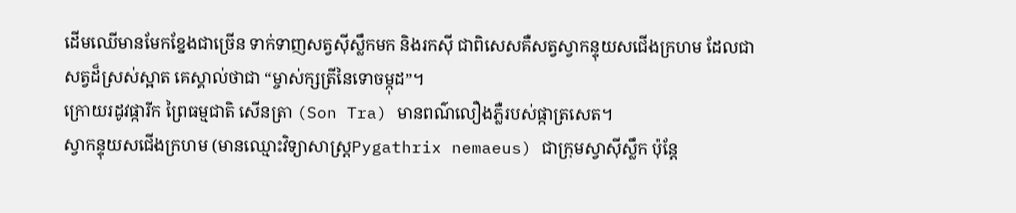ដើមឈើមានមែកខ្នែងជាច្រើន ទាក់ទាញសត្វស៊ីស្លឹកមក និងរកស៊ី ជាពិសេសគឺសត្វស្វាកន្ទុយសជើងក្រហម ដែលជាសត្វដ៏ស្រស់ស្អាត គេស្គាល់ថាជា “ម្ចាស់ក្សត្រីនៃទោចម្កុដ”។
ក្រោយរដូវផ្ការីក ព្រៃធម្មជាតិ សើនត្រា (Son Tra) មានពណ៌លឿងភ្លឺរបស់ផ្កាត្រសេត។
ស្វាកន្ទុយសជើងក្រហម (មានឈ្មោះវិទ្យាសាស្ត្រPygathrix nemaeus) ជាក្រុមស្វាស៊ីស្លឹក ប៉ុន្តែ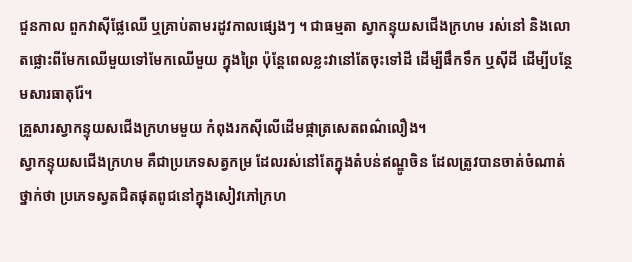ជួនកាល ពួកវាស៊ីផ្លែឈើ ឬគ្រាប់តាមរដូវកាលផ្សេងៗ ។ ជាធម្មតា ស្វាកន្ទុយសជើងក្រហម រស់នៅ និងលោតផ្លោះពីមែកឈើមួយទៅមែកឈើមួយ ក្នុងព្រៃ ប៉ុន្តែពេលខ្លះវានៅតែចុះទៅដី ដើម្បីផឹកទឹក ឬស៊ីដី ដើម្បីបន្ថែមសារធាតុរ៉ែ។
គ្រួសារស្វាកន្ទុយសជើងក្រហមមួយ កំពុងរកស៊ីលើដើមផ្កាត្រសេតពណ៌លឿង។
ស្វាកន្ទុយសជើងក្រហម គឺជាប្រភេទសត្វកម្រ ដែលរស់នៅតែក្នុងតំបន់ឥណ្ឌូចិន ដែលត្រូវបានចាត់ចំណាត់ថ្នាក់ថា ប្រភេទស្វតជិតផុតពូជនៅក្នុងសៀវភៅក្រហ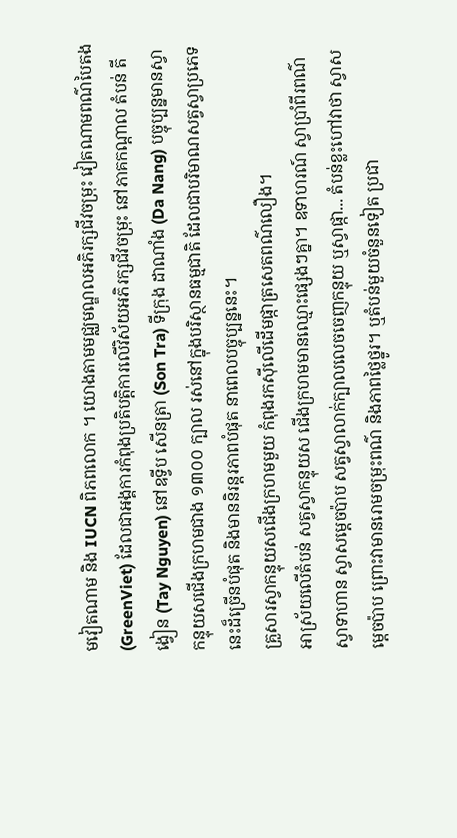មវៀតណាម និង IUCN ពិភពលោក ។ យោងតាមមជ្ឈមណ្ឌលអភិរក្សជីវចម្រុះ វៀតណាមពណ៌បៃតង (GreenViet) ដែលជាអង្គការកំពុងប្រតិបត្តិការលើវិស័យអភិរក្សជីវចម្រុះ នៅភាគកណ្តាល តំបន់ តីង្វៀន (Tay Nguyen) នៅឧទ្វីប សើនត្រា (Son Tra) ទីក្រុង ដាណាំង (Da Nang) បច្ចុប្បន្នមានស្វាកន្ទុយសជើងក្រហមជាង ១៣០០ ក្បាល រស់នៅក្នុងបរិស្ថានធម្មជាតិ ដែលជាបរិមាណសត្វស្វាប្រភេទនេះដ៏ច្រើនបំផុត និងមាននិរន្តរភាពបំផុត នាពេលបច្ចុប្បន្ននេះ។
គ្រួសារស្វាកន្ទុយសជើងក្រហមមួយ កំពុងរកស៊ីលើដើមផ្កាត្រសេតពណ៌លឿង។
អាស្រ័យលើតំបន់ សត្វស្វាកន្ទុយស ជើងក្រហមមានឈ្មោះផ្សេងៗគ្នា។ ឧទាហរណ៍ ស្វាប្រាំពីរពណ៌ ស្វាទាហាន ស្វាសម្តេចប៉ាប សត្វស្វាលាក់ក្បាលលេចចេញកន្ទុយ ឬស្វាផ្កា... តំបន់ខ្លះហៅវាថា ស្វាសម្តេចប៉ាប ព្រោះវាមានរោមចម្រុះពណ៌ និងភាពថ្លៃថ្នូរ។ ឬតំបន់មួយចំនួនទៀត ប្រជា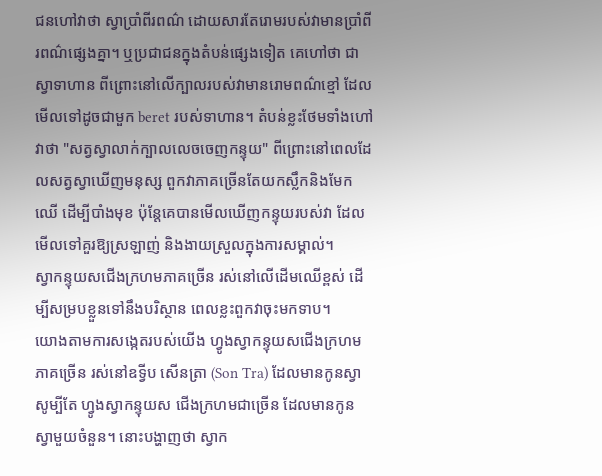ជនហៅវាថា ស្វាប្រាំពីរពណ៌ ដោយសារតែរោមរបស់វាមានប្រាំពីរពណ៌ផ្សេងគ្នា។ ឬប្រជាជនក្នុងតំបន់ផ្សេងទៀត គេហៅថា ជាស្វាទាហាន ពីព្រោះនៅលើក្បាលរបស់វាមានរោមពណ៌ខ្មៅ ដែលមើលទៅដូចជាមួក beret របស់ទាហាន។ តំបន់ខ្លះថែមទាំងហៅវាថា "សត្វស្វាលាក់ក្បាលលេចចេញកន្ទុយ" ពីព្រោះនៅពេលដែលសត្វស្វាឃើញមនុស្ស ពួកវាភាគច្រើនតែយកស្លឹកនិងមែកឈើ ដើម្បីបាំងមុខ ប៉ុន្តែគេបានមើលឃើញកន្ទុយរបស់វា ដែលមើលទៅគួរឱ្យស្រឡាញ់ និងងាយស្រួលក្នុងការសម្គាល់។
ស្វាកន្ទុយសជើងក្រហមភាគច្រើន រស់នៅលើដើមឈើខ្ពស់ ដើម្បីសម្របខ្លួនទៅនឹងបរិស្ថាន ពេលខ្លះពួកវាចុះមកទាប។
យោងតាមការសង្កេតរបស់យើង ហ្វូងស្វាកន្ទុយសជើងក្រហមភាគច្រើន រស់នៅឧទ្វីប សើនត្រា (Son Tra) ដែលមានកូនស្វា សូម្បីតែ ហ្វូងស្វាកន្ទុយស ជើងក្រហមជាច្រើន ដែលមានកូនស្វាមួយចំនួន។ នោះបង្ហាញថា ស្វាក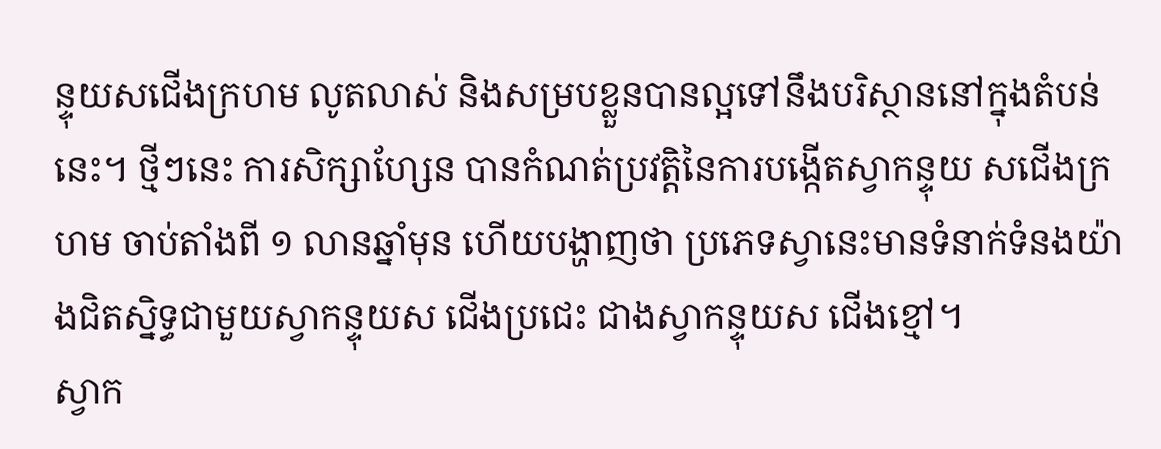ន្ទុយសជើងក្រហម លូតលាស់ និងសម្របខ្លួនបានល្អទៅនឹងបរិស្ថាននៅក្នុងតំបន់នេះ។ ថ្មីៗនេះ ការសិក្សាហ្សែន បានកំណត់ប្រវត្តិនៃការបង្កើតស្វាកន្ទុយ សជើងក្រហម ចាប់តាំងពី ១ លានឆ្នាំមុន ហើយបង្ហាញថា ប្រភេទស្វានេះមានទំនាក់ទំនងយ៉ាងជិតស្និទ្ធជាមួយស្វាកន្ទុយស ជើងប្រជេះ ជាងស្វាកន្ទុយស ជើងខ្មៅ។
ស្វាក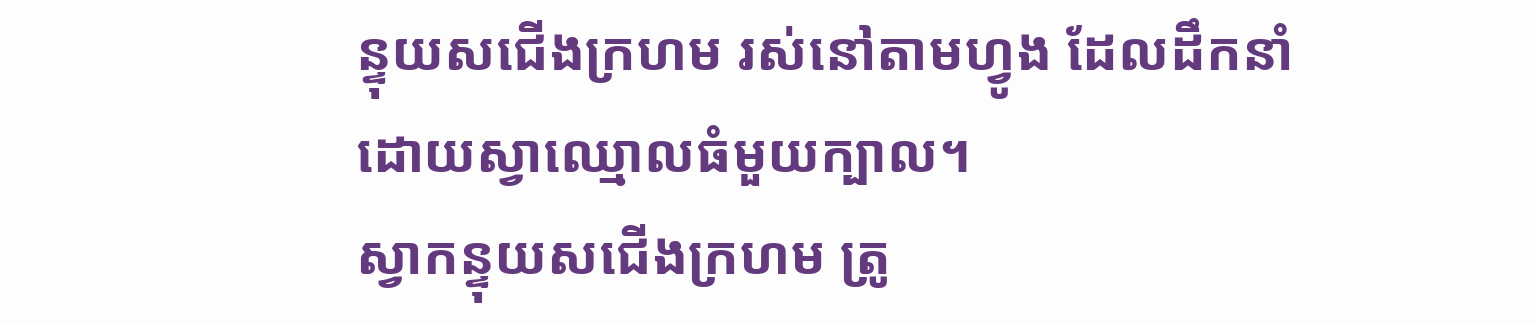ន្ទុយសជើងក្រហម រស់នៅតាមហ្វូង ដែលដឹកនាំដោយស្វាឈ្មោលធំមួយក្បាល។
ស្វាកន្ទុយសជើងក្រហម ត្រូ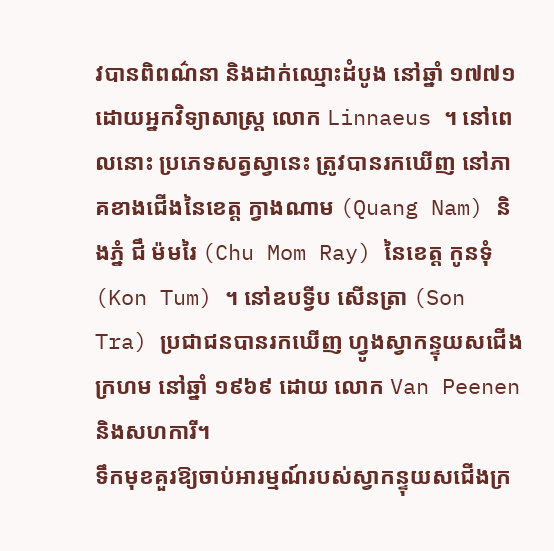វបានពិពណ៌នា និងដាក់ឈ្មោះដំបូង នៅឆ្នាំ ១៧៧១ ដោយអ្នកវិទ្យាសាស្ត្រ លោក Linnaeus ។ នៅពេលនោះ ប្រភេទសត្វស្វានេះ ត្រូវបានរកឃើញ នៅភាគខាងជើងនៃខេត្ត ក្វាងណាម (Quang Nam) និងភ្នំ ជឹ ម៉មរៃ (Chu Mom Ray) នៃខេត្ត កូនទុំ (Kon Tum) ។ នៅឧបទ្វីប សើនត្រា (Son Tra) ប្រជាជនបានរកឃើញ ហ្វូងស្វាកន្ទុយសជើងក្រហម នៅឆ្នាំ ១៩៦៩ ដោយ លោក Van Peenen និងសហការី។
ទឹកមុខគួរឱ្យចាប់អារម្មណ៍របស់ស្វាកន្ទុយសជើងក្រ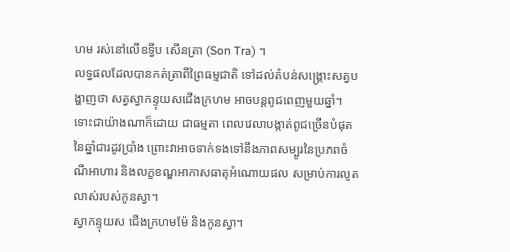ហម រស់នៅលើឧទ្វីប សើនត្រា (Son Tra) ។
លទ្ធផលដែលបានកត់ត្រាពីព្រៃធម្មជាតិ ទៅដល់តំបន់សង្គ្រោះសត្វបង្ហាញថា សត្វស្វាកន្ទុយសជើងក្រហម អាចបន្តពូជពេញមួយឆ្នាំ។ ទោះជាយ៉ាងណាក៏ដោយ ជាធម្មតា ពេលវេលាបង្កាត់ពូជច្រើនបំផុតនៃឆ្នាំជារដូវប្រាំង ព្រោះវាអាចទាក់ទងទៅនឹងភាពសម្បូរនៃប្រភពចំណីអាហារ និងលក្ខខណ្ឌអាកាសធាតុអំណោយផល សម្រាប់ការលូតលាស់របស់កូនស្វា។
ស្វាកន្ទុយស ជើងក្រហមម៉ែ និងកូនស្វា។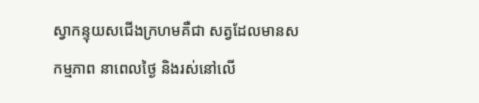ស្វាកន្ទុយសជើងក្រហមគឺជា សត្វដែលមានសកម្មភាព នាពេលថ្ងៃ និងរស់នៅលើ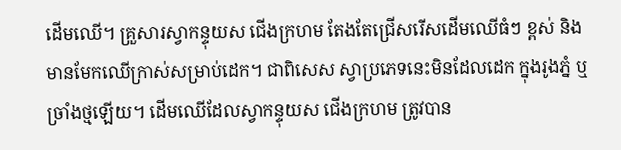ដើមឈើ។ គ្រួសារស្វាកន្ទុយស ជើងក្រហម តែងតែជ្រើសរើសដើមឈើធំៗ ខ្ពស់ និងមានមែកឈើក្រាស់សម្រាប់ដេក។ ជាពិសេស ស្វាប្រភេទនេះមិនដែលដេក ក្នុងរូងភ្នំ ឬច្រាំងថ្មឡើយ។ ដើមឈើដែលស្វាកន្ទុយស ជើងក្រហម ត្រូវបាន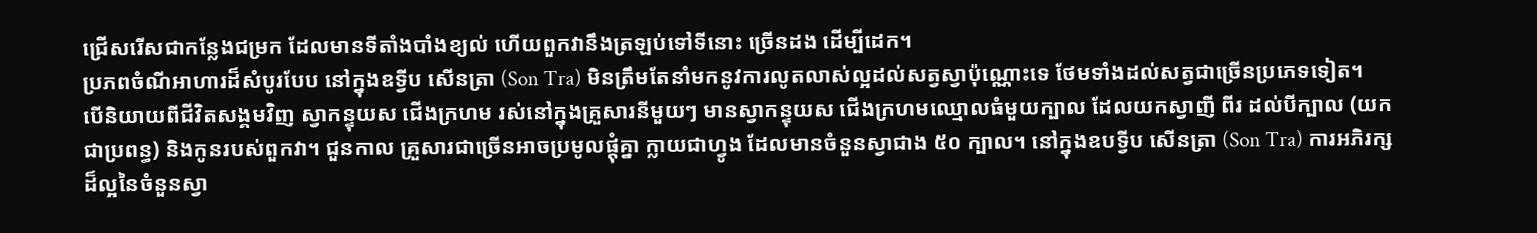ជ្រើសរើសជាកន្លែងជម្រក ដែលមានទីតាំងបាំងខ្យល់ ហើយពួកវានឹងត្រឡប់ទៅទីនោះ ច្រើនដង ដើម្បីដេក។
ប្រភពចំណីអាហារដ៏សំបូរបែប នៅក្នុងឧទ្វីប សើនត្រា (Son Tra) មិនត្រឹមតែនាំមកនូវការលូតលាស់ល្អដល់សត្វស្វាប៉ុណ្ណោះទេ ថែមទាំងដល់សត្វជាច្រើនប្រភេទទៀត។
បើនិយាយពីជីវិតសង្គមវិញ ស្វាកន្ទុយស ជើងក្រហម រស់នៅក្នុងគ្រួសារនីមួយៗ មានស្វាកន្ទុយស ជើងក្រហមឈ្មោលធំមួយក្បាល ដែលយកស្វាញី ពីរ ដល់បីក្បាល (យកជាប្រពន្ធ) និងកូនរបស់ពួកវា។ ជួនកាល គ្រួសារជាច្រើនអាចប្រមូលផ្តុំគ្នា ក្លាយជាហ្វូង ដែលមានចំនួនស្វាជាង ៥០ ក្បាល។ នៅក្នុងឧបទ្វីប សើនត្រា (Son Tra) ការអភិរក្សដ៏ល្អនៃចំនួនស្វា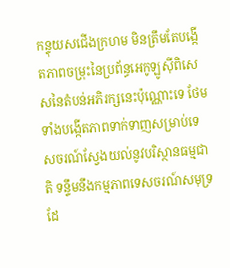កន្ទុយសជើងក្រហម មិនត្រឹមតែបង្កើតភាពចម្រុះនៃប្រព័ន្ធអេកូឡូស៊ីពិសេសនៃតំបន់អភិរក្សនេះប៉ុណ្ណោះទេ ថែមទាំងបង្កើតភាពទាក់ទាញសម្រាប់ទេសចរណ៍ស្វែងយល់នូវបរិស្ថានធម្មជាតិ ទន្ទឹមនឹងកម្មភាពទេសចរណ៍សមុទ្រ ដែ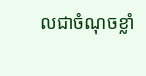លជាចំណុចខ្លាំ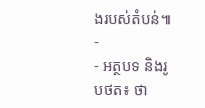ងរបស់តំបន់៕
-
- អត្ថបទ និងរូបថត៖ ថា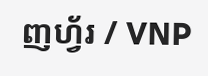ញហ្វ័រ / VNP